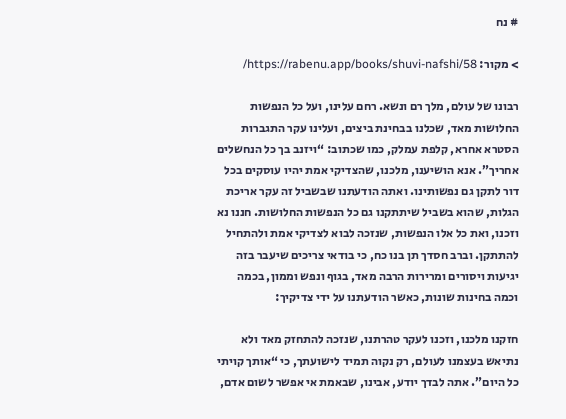# נח

> מקור: https://rabenu.app/books/shuvi-nafshi/58/

רבונו של עולם, מלך רם ונשא. רחם עלינו, ועל כל הנפשות החלושות מאד, שכלנו בבחינת ביצים, ועלינו עקר התגברות הסטרא אחרא, קלפת עמלק, כמו שכתוב: “ויזנב בך כל הנחשלים אחריך”. אנא הושיענו, מלכנו, שהצדיקי אמת יהיו עוסקים בכל דור לתקן גם נפשותינו. ואתה הודעתנו שבשביל זה עקר אריכת הגלות, שהוא בשביל שיתתקנו גם כל הנפשות החלושות. חננו נא וזכנו, ואת כל אלו הנפשות, שנזכה לבוא לצדיקי אמת ולהתחיל להתתקן. וברב חסדך תן בנו כח, כי בודאי צריכים שיעבר בזה יגיעות ויסורים ומרירות הרבה מאד, בגוף ונפש וממון, בכמה וכמה בחינות שונות, כאשר הודעתנו על ידי צדיקיך:

חזקנו מלכנו, וזכנו לעקר טהרתנו, שנזכה להתחזק מאד ולא נתיאש בעצמנו לעולם, רק נקוה תמיד לישועתך, כי “אותך קויתי כל היום”. אתה לבדך יודע, אבינו, שבאמת אי אפשר לשום אדם,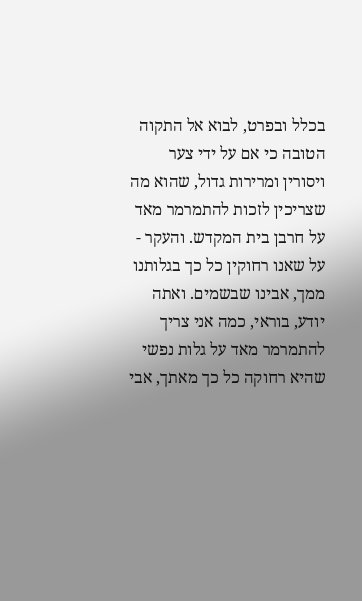בכלל ובפרט, לבוא אל התקוה הטובה כי אם על ידי צער ויסורין ומרירות גדול, שהוא מה שצריכין לזכות להתמרמר מאד על חרבן בית המקדש. והעקר - על שאנו רחוקין כל כך בגלותנו ממך, אבינו שבשמים. ואתה יודע, בוראי, כמה אני צריך להתמרמר מאד על גלות נפשי שהיא רחוקה כל כך מאתך, אבי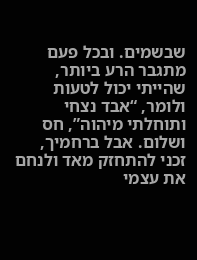שבשמים. ובכל פעם מתגבר הרע ביותר, שהייתי יכול לטעות ולומר, “אבד נצחי ותוחלתי מיהוה”, חס ושלום. אבל ברחמיך, זכני להתחזק מאד ולנחם את עצמי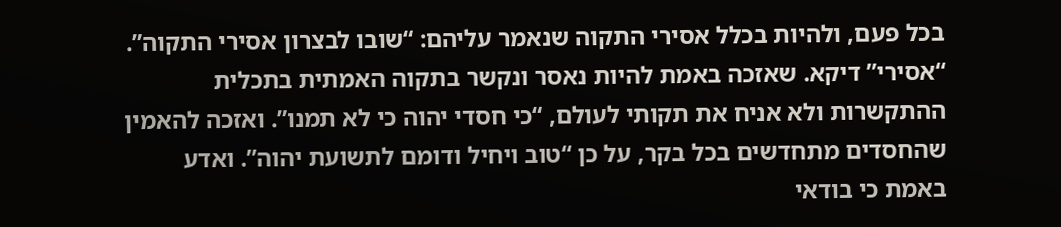בכל פעם, ולהיות בכלל אסירי התקוה שנאמר עליהם: “שובו לבצרון אסירי התקוה”. “אסירי” דיקא. שאזכה באמת להיות נאסר ונקשר בתקוה האמתית בתכלית ההתקשרות ולא אניח את תקותי לעולם, “כי חסדי יהוה כי לא תמנו”. ואזכה להאמין שהחסדים מתחדשים בכל בקר, על כן “טוב ויחיל ודומם לתשועת יהוה”. ואדע באמת כי בודאי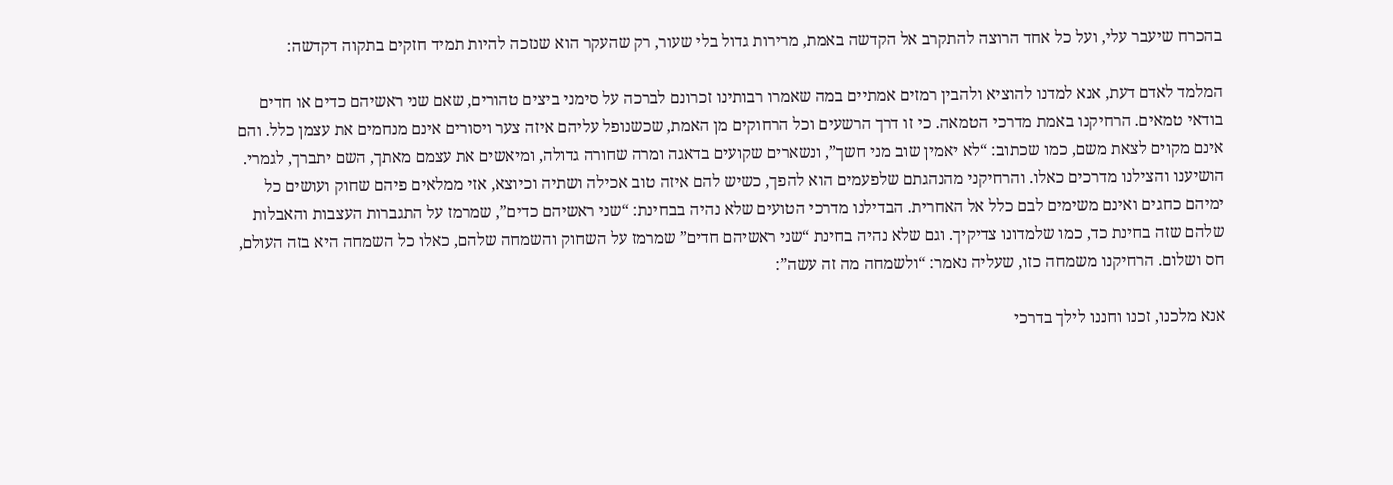בהכרח שיעבר עלי, ועל כל אחד הרוצה להתקרב אל הקדשה באמת, מרירות גדול בלי שעור, רק שהעקר הוא שנזכה להיות תמיד חזקים בתקוה דקדשה:

המלמד לאדם דעת, אנא למדנו להוציא ולהבין רמזים אמתיים במה שאמרו רבותינו זכרונם לברכה על סימני ביצים טהורים, שאם שני ראשיהם כדים או חדים בודאי טמאים. הרחיקנו באמת מדרכי הטמאה. כי זו דרך הרשעים וכל הרחוקים מן האמת, שכשנופל עליהם איזה צער ויסורים אינם מנחמים את עצמן כלל. והם אינם מקוים לצאת משם, כמו שכתוב: “לא יאמין שוב מני חשך”, ונשארים שקועים בדאגה ומרה שחורה גדולה, ומיאשים את עצמם מאתך, השם יתברך, לגמרי. הושיענו והצילנו מדרכים כאלו. והרחיקני מהנהגתם שלפעמים הוא להפך, כשיש להם איזה טוב אכילה ושתיה וכיוצא, אזי ממלאים פיהם שחוק ועושים כל ימיהם כחגים ואינם משימים לבם כלל אל האחרית. הבדילנו מדרכי הטועים שלא נהיה בבחינת: “שני ראשיהם כדים”, שמרמז על התגברות העצבות והאבלות שלהם שזה בחינת כד, כמו שלמדונו צדיקיך. וגם שלא נהיה בחינת “שני ראשיהם חדים” שמרמז על השחוק והשמחה שלהם, כאלו כל השמחה היא בזה העולם, חס ושלום. הרחיקנו משמחה כזו, שעליה נאמר: “ולשמחה מה זה עשה”:

אנא מלכנו, זכנו וחננו לילך בדרכי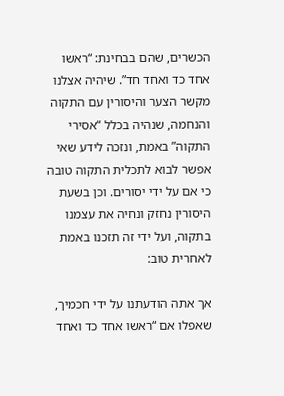הכשרים, שהם בבחינת: “ראשו אחד כד ואחד חד”. שיהיה אצלנו מקשר הצער והיסורין עם התקוה והנחמה, שנהיה בכלל “אסירי התקוה” באמת, ונזכה לידע שאי אפשר לבוא לתכלית התקוה טובה כי אם על ידי יסורים. וכן בשעת היסורין נחזק ונחיה את עצמנו בתקוה, ועל ידי זה תזכנו באמת לאחרית טוב:

אך אתה הודעתנו על ידי חכמיך, שאפלו אם “ראשו אחד כד ואחד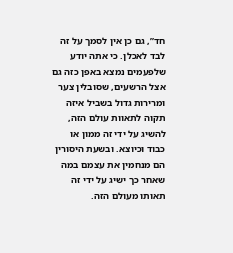חד”, גם כן אין לסמך על זה לבד לאכלן. כי אתה יודע שלפעמים נמצא באפן כזה גם אצל הרשעים, שסובלין צער ומרירות גדול בשביל איזה תקוה לתאוות עולם הזה, להשיג על ידי זה ממון או כבוד וכיוצא. ובשעת היסורין הם מנחמין את עצמם במה שאחר כך ישיג על ידי זה תאותו מעולם הזה.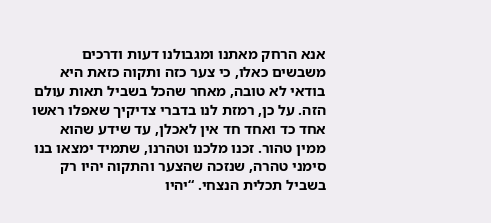אנא הרחק מאתנו ומגבולנו דעות ודרכים משבשים כאלו, כי צער כזה ותקוה כזאת היא בודאי לא טובה, מאחר שהכל בשביל תאות עולם הזה. על כן, רמזת לנו בדברי צדיקיך שאפלו ראשו אחד כד ואחד חד אין לאכלן, עד שידע שהוא ממין טהור. זכנו מלכנו וטהרנו, שתמיד ימצאו בנו סימני טהרה, שנזכה שהצער והתקוה יהיו רק בשביל תכלית הנצחי. “יהיו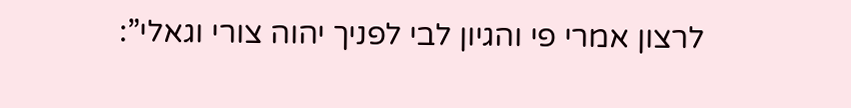לרצון אמרי פי והגיון לבי לפניך יהוה צורי וגאלי”: